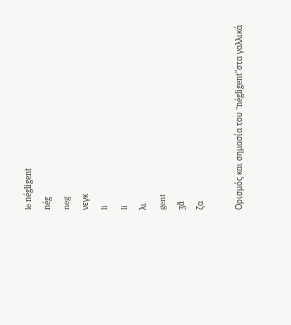le négligent
nég
neg
νεγκ
li
li
λι
gent
ʒɑ̃
ζα

Ορισμός και σημασία του "négligent"στα γαλλικά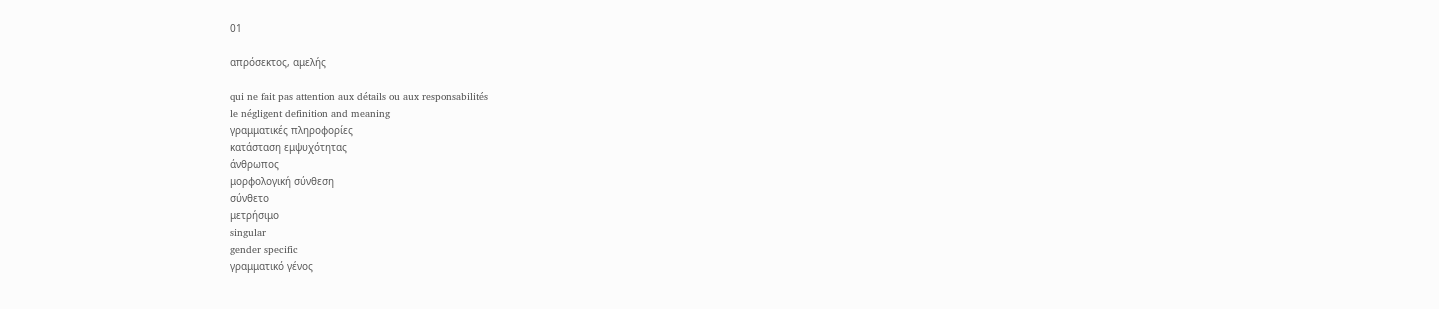01

απρόσεκτος, αμελής

qui ne fait pas attention aux détails ou aux responsabilités
le négligent definition and meaning
γραμματικές πληροφορίες
κατάσταση εμψυχότητας
άνθρωπος
μορφολογική σύνθεση
σύνθετο
μετρήσιμο
singular
gender specific
γραμματικό γένος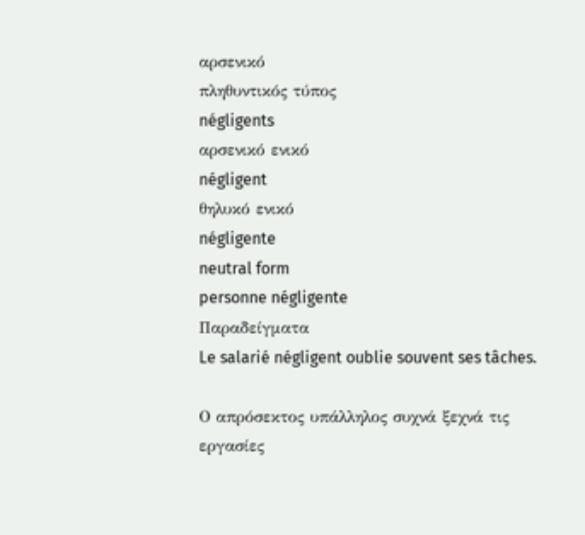αρσενικό
πληθυντικός τύπος
négligents
αρσενικό ενικό
négligent
θηλυκό ενικό
négligente
neutral form
personne négligente
Παραδείγματα
Le salarié négligent oublie souvent ses tâches.

Ο απρόσεκτος υπάλληλος συχνά ξεχνά τις εργασίες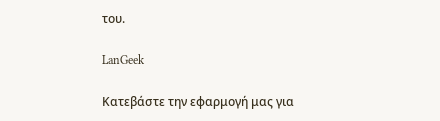του.

LanGeek

Κατεβάστε την εφαρμογή μας για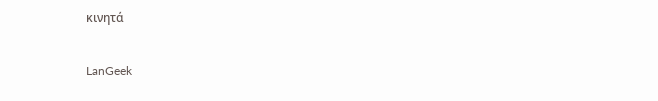κινητά

LanGeek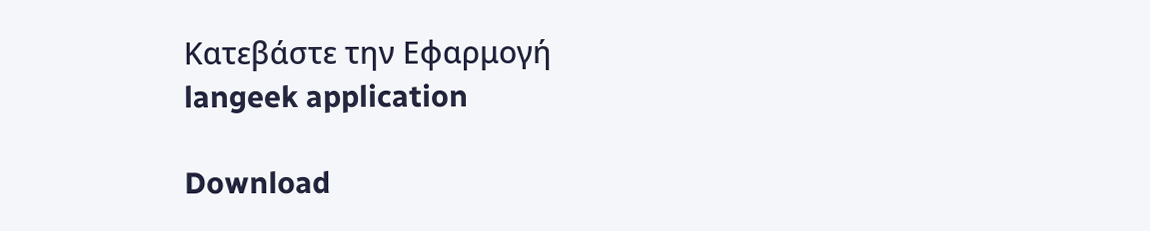Κατεβάστε την Εφαρμογή
langeek application

Download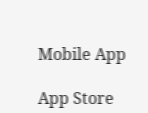Mobile App

App Store